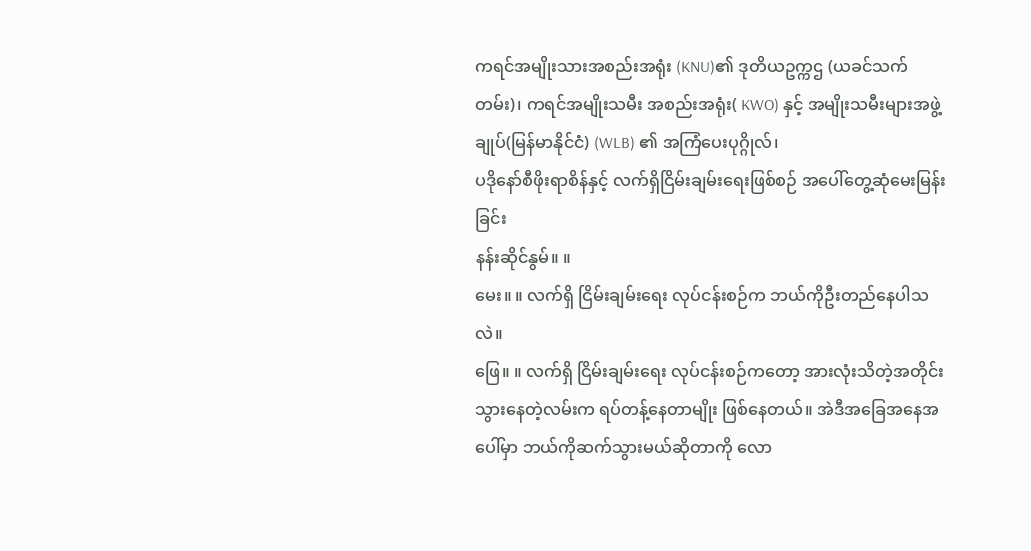ကရင်အမျိုးသားအစည်းအရုံး (KNU)၏ ဒုတိယဥက္ကဌ (ယခင်သက်တမ်း)၊ ကရင်အမျိုးသမီး အစည်းအရုံး( KWO) နှင့် အမျိုးသမီးများအဖွဲ့ချုပ်(မြန်မာနိုင်ငံ) (WLB) ၏ အကြံပေးပုဂ္ဂိုလ်၊
ပဒိုနော်စီဖိုးရာစိန်နှင့် လက်ရှိငြိမ်းချမ်းရေးဖြစ်စဉ် အပေါ်တွေ့ဆုံမေးမြန်းခြင်း
နန်းဆိုင်နွမ်။ ။
မေး။ ။ လက်ရှိ ငြိမ်းချမ်းရေး လုပ်ငန်းစဉ်က ဘယ်ကိုဦးတည်နေပါသလဲ။
ဖြေ။ ။ လက်ရှိ ငြိမ်းချမ်းရေး လုပ်ငန်းစဉ်ကတော့ အားလုံးသိတဲ့အတိုင်း သွားနေတဲ့လမ်းက ရပ်တန့်နေတာမျိုး ဖြစ်နေတယ်။ အဲဒီအခြေအနေအပေါ်မှာ ဘယ်ကိုဆက်သွားမယ်ဆိုတာကို လော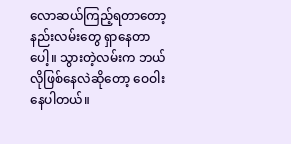လောဆယ်ကြည့်ရတာတော့ နည်းလမ်းတွေ ရှာနေတာပေါ့။ သွားတဲ့လမ်းက ဘယ်လိုဖြစ်နေလဲဆိုတော့ ဝေဝါးနေပါတယ်။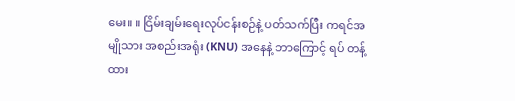မေး။ ။ ငြိမ်းချမ်းရေးလုပ်ငန်းစဉ်နဲ့ ပတ်သက်ပြီး ကရင်အမျိုသား အစည်းအရုံး (KNU) အနေနဲ့ ဘာကြောင့် ရပ် တန့်ထား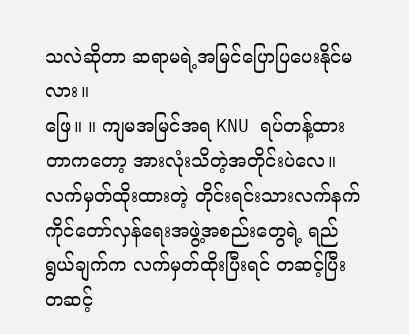သလဲဆိုတာ ဆရာမရဲ့အမြင်ပြောပြပေးနိုင်မလား။
ဖြေ။ ။ ကျမအမြင်အရ KNU ရပ်တန့်ထားတာကတော့ အားလုံးသိတဲ့အတိုင်းပဲလေ။ လက်မှတ်ထိုးထားတဲ့ တိုင်းရင်းသားလက်နက်ကိုင်တော်လှန်ရေးအဖွဲ့အစည်းတွေရဲ့ ရည်ရွယ်ချက်က လက်မှတ်ထိုးပြီးရင် တဆင့်ပြီး တဆင့်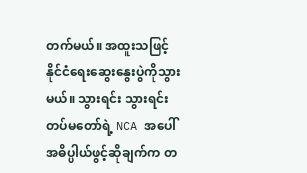တက်မယ်။ အထူးသဖြင့် နိုင်ငံရေးဆွေးနွေးပွဲကိုသွားမယ်။ သွားရင်း သွားရင်း တပ်မတော်ရဲ့ NCA အပေါ် အဓိပ္ပါယ်ဖွင့်ဆိုချက်က တ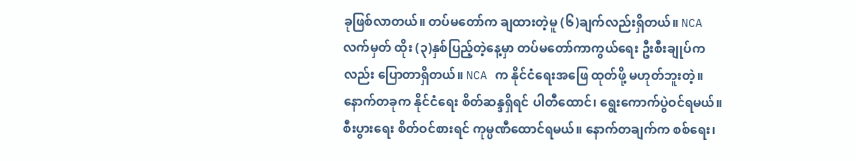ခုဖြစ်လာတယ်။ တပ်မတော်က ချထားတဲ့မူ (၆)ချက်လည်းရှိတယ်။ NCA လက်မှတ် ထိုး (၃)နှစ်ပြည့်တဲ့နေ့မှာ တပ်မတော်ကာကွယ်ရေး ဦးစီးချုပ်ကလည်း ပြောတာရှိတယ်။ NCA က နိုင်ငံရေးအဖြေ ထုတ်ဖို့ မဟုတ်ဘူးတဲ့။ နောက်တခုက နိုင်ငံရေး စိတ်ဆန္ဒရှိရင် ပါတီထောင်၊ ရွေးကောက်ပွဲဝင်ရမယ်။ စီးပွားရေး စိတ်ဝင်စားရင် ကုမ္ပဏီထောင်ရမယ်။ နောက်တချက်က စစ်ရေး၊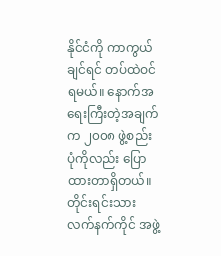နိုင်ငံကို ကာကွယ်ချင်ရင် တပ်ထဲဝင်ရမယ်။ နောက်အရေးကြီးတဲ့အချက်က ၂၀၀၈ ဖွဲ့စည်းပုံကိုလည်း ပြောထားတာရှိတယ်။ တိုင်းရင်းသား လက်နက်ကိုင် အဖွဲ့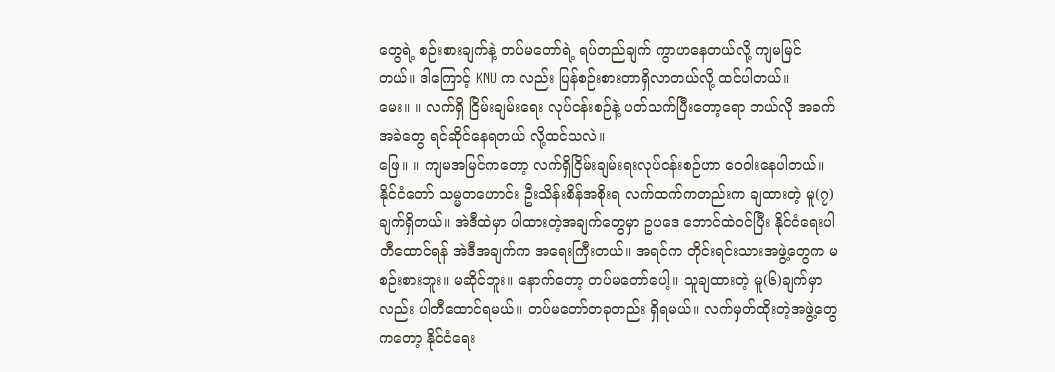တွေရဲ့ စဉ်းစားချက်နဲ့ တပ်မတော်ရဲ့ ရပ်တည်ချက် ကွာဟနေတယ်လို့ ကျမမြင်တယ်။ ဒါကြောင့် KNU က လည်း ပြန်စဉ်းစားတာရှိလာတယ်လို့ ထင်ပါတယ်။
မေး။ ။ လက်ရှိ ငြိမ်းချမ်းရေး လုပ်ငန်းစဉ်နဲ့ ပတ်သက်ပြီးတော့ရော ဘယ်လို အခက်အခဲတွေ ရင်ဆိုင်နေရတယ် လို့ထင်သလဲ။
ဖြေ။ ။ ကျမအမြင်ကတော့ လက်ရှိငြိမ်းချမ်းရးလုပ်ငန်းစဉ်ဟာ ဝေဝါးနေပါတယ်။ နိုင်ငံတော် သမ္မတဟောင်း ဦးသိန်းစိန်အစိုးရ လက်ထက်ကတည်းက ချထားတဲ့ မူ(၇)ချက်ရှိတယ်။ အဲဒီထဲမှာ ပါထားတဲ့အချက်တွေမှာ ဥပဒေ ဘောင်ထဲဝင်ပြီး နိုင်ငံရေးပါတီထောင်ရန် အဲဒီအချက်က အရေးကြီးတယ်။ အရင်က တိုင်းရင်းသားအဖွဲ့တွေက မစဉ်းစားဘူး။ မဆိုင်ဘူး။ နောက်တော့ တပ်မတော်ပေါ့။ သူချထားတဲ့ မူ(၆)ချက်မှာလည်း ပါတီထောင်ရမယ်။ တပ်မတော်တခုတည်း ရှိရမယ်။ လက်မှတ်ထိုးတဲ့အဖွဲ့တွေကတော့ နိုင်ငံရေး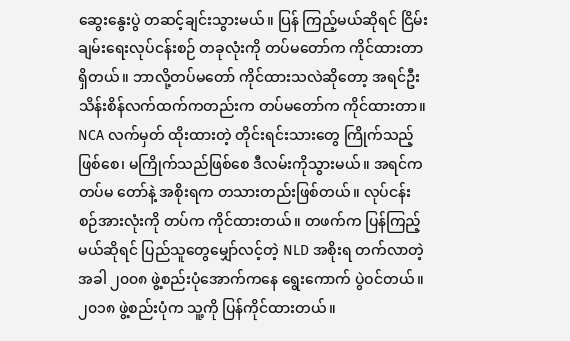ဆွေးနွေးပွဲ တဆင့်ချင်းသွားမယ်။ ပြန် ကြည့်မယ်ဆိုရင် ငြိမ်းချမ်းရေးလုပ်ငန်းစဉ် တခုလုံးကို တပ်မတော်က ကိုင်ထားတာရှိတယ်။ ဘာလို့တပ်မတော် ကိုင်ထားသလဲဆိုတော့ အရင်ဦးသိန်းစိန်လက်ထက်ကတည်းက တပ်မတော်က ကိုင်ထားတာ။ NCA လက်မှတ် ထိုးထားတဲ့ တိုင်းရင်းသားတွေ ကြိုက်သည့်ဖြစ်စေ၊ မကြိုက်သည်ဖြစ်စေ ဒီလမ်းကိုသွားမယ်။ အရင်က တပ်မ တော်နဲ့ အစိုးရက တသားတည်းဖြစ်တယ်။ လုပ်ငန်းစဉ်အားလုံးကို တပ်က ကိုင်ထားတယ်။ တဖက်က ပြန်ကြည့် မယ်ဆိုရင် ပြည်သူတွေမျှော်လင့်တဲ့ NLD အစိုးရ တက်လာတဲ့အခါ ၂၀၀၈ ဖွဲ့စည်းပုံအောက်ကနေ ရွေးကောက် ပွဲဝင်တယ်။ ၂၀၁၈ ဖွဲ့စည်းပုံက သူ့ကို ပြန်ကိုင်ထားတယ်။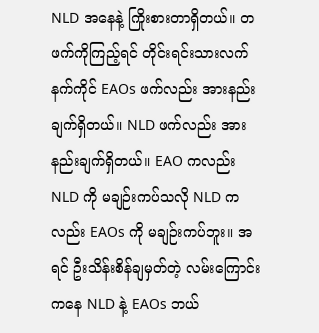NLD အနေနဲ့ ကြိုးစားတာရှိတယ်။ တဖက်ကိုကြည့်ရင် တိုင်းရင်းသားလက်နက်ကိုင် EAOs ဖက်လည်း အားနည်းချက်ရှိတယ်။ NLD ဖက်လည်း အားနည်းချက်ရှိတယ်။ EAO ကလည်း NLD ကို မချဉ်းကပ်သလို NLD ကလည်း EAOs ကို မချဉ်းကပ်ဘူး။ အရင် ဦးသိန်းစိန်ချမှတ်တဲ့ လမ်းကြောင်းကနေ NLD နဲ့ EAOs ဘယ်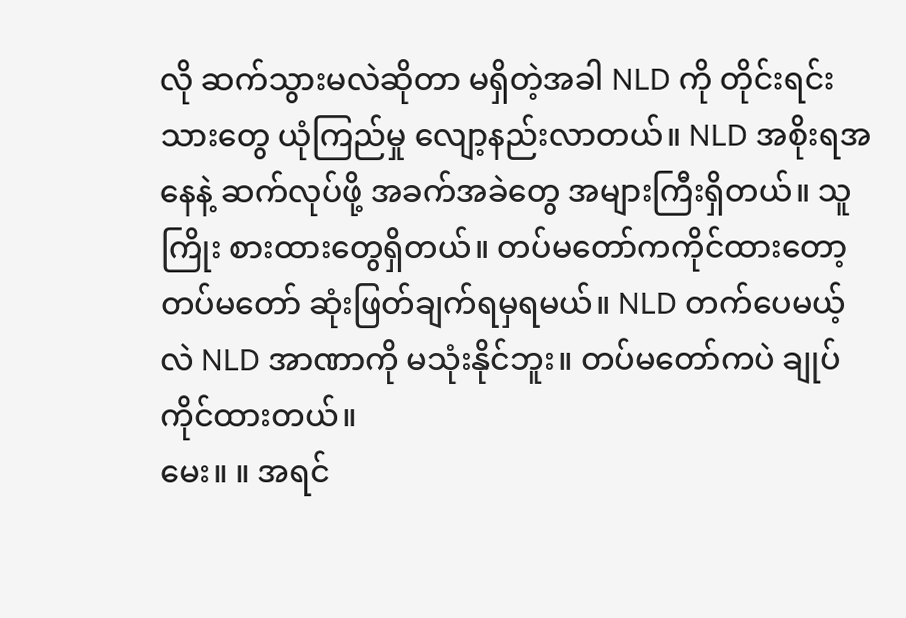လို ဆက်သွားမလဲဆိုတာ မရှိတဲ့အခါ NLD ကို တိုင်းရင်းသားတွေ ယုံကြည်မှု လျော့နည်းလာတယ်။ NLD အစိုးရအနေနဲ့ ဆက်လုပ်ဖို့ အခက်အခဲတွေ အများကြီးရှိတယ်။ သူကြိုး စားထားတွေရှိတယ်။ တပ်မတော်ကကိုင်ထားတော့ တပ်မတော် ဆုံးဖြတ်ချက်ရမှရမယ်။ NLD တက်ပေမယ့်လဲ NLD အာဏာကို မသုံးနိုင်ဘူး။ တပ်မတော်ကပဲ ချုပ်ကိုင်ထားတယ်။
မေး။ ။ အရင်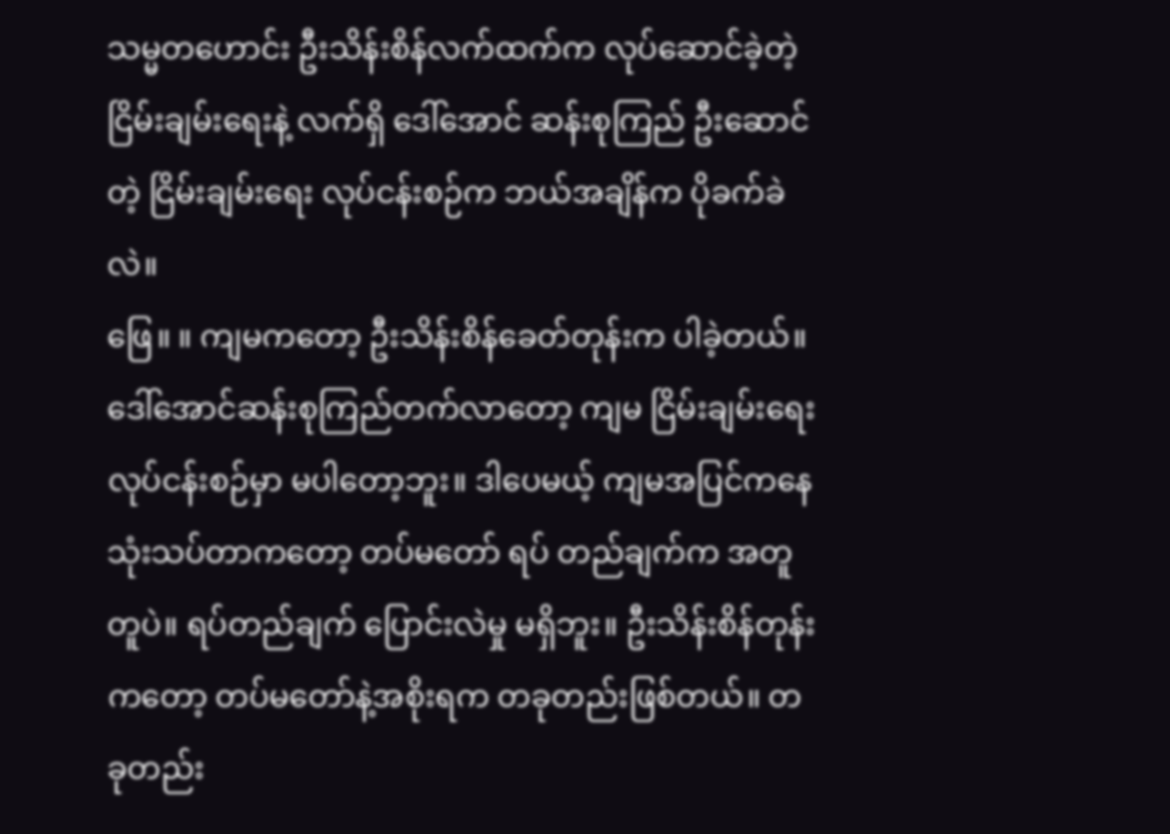သမ္မတဟောင်း ဦးသိန်းစိန်လက်ထက်က လုပ်ဆောင်ခဲ့တဲ့ ငြိမ်းချမ်းရေးနဲ့ လက်ရှိ ဒေါ်အောင် ဆန်းစုကြည် ဦးဆောင်တဲ့ ငြိမ်းချမ်းရေး လုပ်ငန်းစဉ်က ဘယ်အချိန်က ပိုခက်ခဲလဲ။
ဖြေ။ ။ ကျမကတော့ ဦးသိန်းစိန်ခေတ်တုန်းက ပါခဲ့တယ်။ ဒေါ်အောင်ဆန်းစုကြည်တက်လာတော့ ကျမ ငြိမ်းချမ်းရေးလုပ်ငန်းစဉ်မှာ မပါတော့ဘူး။ ဒါပေမယ့် ကျမအပြင်ကနေ သုံးသပ်တာကတော့ တပ်မတော် ရပ် တည်ချက်က အတူတူပဲ။ ရပ်တည်ချက် ပြောင်းလဲမှု မရှိဘူး။ ဦးသိန်းစိန်တုန်းကတော့ တပ်မတော်နဲ့အစိုးရက တခုတည်းဖြစ်တယ်။ တခုတည်း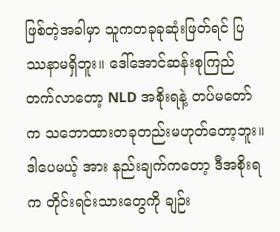ဖြစ်တဲ့အခါမှာ သူကတခုခုဆုံးဖြတ်ရင် ပြဿနာမရှိဘူး။ ဒေါ်အောင်ဆန်းစုကြည် တက်လာတော့ NLD အစိုးရနဲ့ တပ်မတော်က သဘောထားတခုတည်းမဟုတ်တော့ဘူး။ ဒါပေမယ့် အား နည်းချက်ကတော့ ဒီအစိုးရက တိုင်းရင်းသားတွေကို ချဉ်း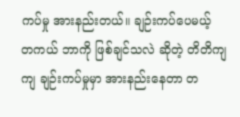ကပ်မှု အားနည်းတယ်။ ချဉ်းကပ်ပေမယ့် တကယ် ဘာကို ဖြစ်ချင်သလဲ ဆိုတဲ့ တိတိကျကျ ချဉ်းကပ်မှုမှာ အားနည်းနေတာ တ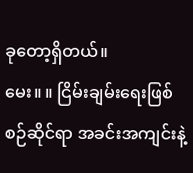ခုတော့ရှိတယ်။
မေး။ ။ ငြိမ်းချမ်းရေးဖြစ်စဉ်ဆိုင်ရာ အခင်းအကျင်းနဲ့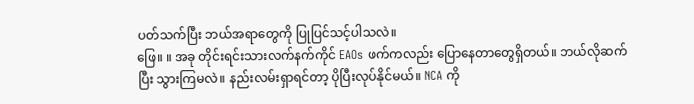ပတ်သက်ပြီး ဘယ်အရာတွေကို ပြုပြင်သင့်ပါသလဲ။
ဖြေ။ ။ အခု တိုင်းရင်းသားလက်နက်ကိုင် EAOs ဖက်ကလည်း ပြောနေတာတွေရှိတယ်။ ဘယ်လိုဆက်ပြီး သွားကြမလဲ။ နည်းလမ်းရှာရင်တာ့ ပိုပြီးလုပ်နိုင်မယ်။ NCA ကို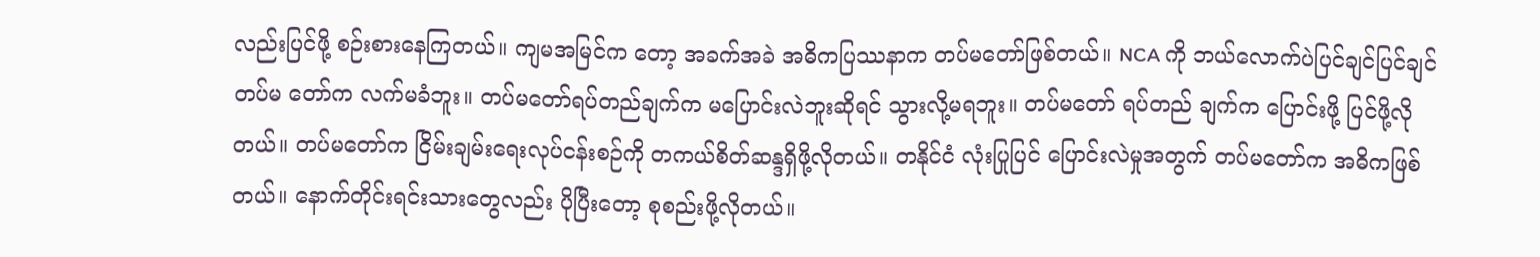လည်းပြင်ဖို့ စဉ်းစားနေကြတယ်။ ကျမအမြင်က တော့ အခက်အခဲ အဓိကပြဿနာက တပ်မတော်ဖြစ်တယ်။ NCA ကို ဘယ်လောက်ပဲပြင်ချင်ပြင်ချင် တပ်မ တော်က လက်မခံဘူး။ တပ်မတော်ရပ်တည်ချက်က မပြောင်းလဲဘူးဆိုရင် သွားလို့မရဘူး။ တပ်မတော် ရပ်တည် ချက်က ပြောင်းဖို့ ပြင်ဖို့လိုတယ်။ တပ်မတော်က ငြိမ်းချမ်းရေးလုပ်ငန်းစဉ်ကို တကယ်စိတ်ဆန္ဒရှိဖို့လိုတယ်။ တနိုင်ငံ လုံးပြုပြင် ပြောင်းလဲမှုအတွက် တပ်မတော်က အဓိကဖြစ်တယ်။ နောက်တိုင်းရင်းသားတွေလည်း ပိုပြီးတော့ စုစည်းဖို့လိုတယ်။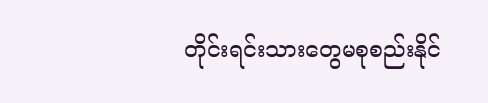တိုင်းရင်းသားတွေမစုစည်းနိုင်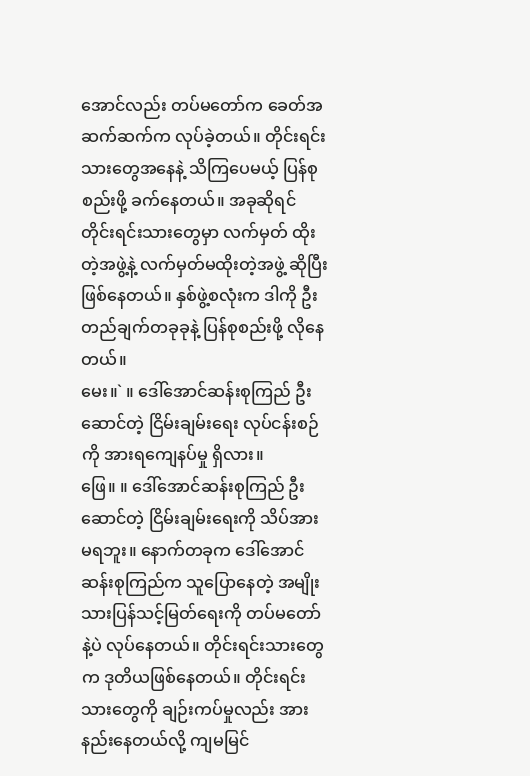အောင်လည်း တပ်မတော်က ခေတ်အဆက်ဆက်က လုပ်ခဲ့တယ်။ တိုင်းရင်းသားတွေအနေနဲ့ သိကြပေမယ့် ပြန်စုစည်းဖို့ ခက်နေတယ်။ အခုဆိုရင် တိုင်းရင်းသားတွေမှာ လက်မှတ် ထိုးတဲ့အဖွဲ့နဲ့ လက်မှတ်မထိုးတဲ့အဖွဲ့ ဆိုပြီးဖြစ်နေတယ်။ နှစ်ဖွဲ့စလုံးက ဒါကို ဦးတည်ချက်တခုခုနဲ့ ပြန်စုစည်းဖို့ လိုနေတယ်။
မေး။` ။ ဒေါ်အောင်ဆန်းစုကြည် ဦးဆောင်တဲ့ ငြိမ်းချမ်းရေး လုပ်ငန်းစဉ်ကို အားရကျေနပ်မှု ရှိလား။
ဖြေ။ ။ ဒေါ်အောင်ဆန်းစုကြည် ဦးဆောင်တဲ့ ငြိမ်းချမ်းရေးကို သိပ်အားမရဘူး။ နောက်တခုက ဒေါ်အောင် ဆန်းစုကြည်က သူပြောနေတဲ့ အမျိုးသားပြန်သင့်မြတ်ရေးကို တပ်မတော်နဲ့ပဲ လုပ်နေတယ်။ တိုင်းရင်းသားတွေက ဒုတိယဖြစ်နေတယ်။ တိုင်းရင်းသားတွေကို ချဉ်းကပ်မှုလည်း အားနည်းနေတယ်လို့ ကျမမြင်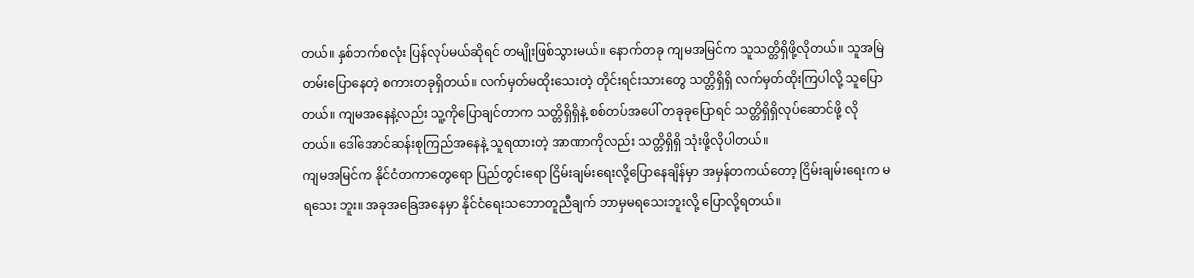တယ်။ နှစ်ဘက်စလုံး ပြန်လုပ်မယ်ဆိုရင် တမျိုးဖြစ်သွားမယ်။ နောက်တခု ကျမအမြင်က သူသတ္တိရှိဖို့လိုတယ်။ သူအမြဲတမ်းပြောနေတဲ့ စကားတခုရှိတယ်။ လက်မှတ်မထိုးသေးတဲ့ တိုင်းရင်းသားတွေ သတ္တိရှိရှိ လက်မှတ်ထိုးကြပါလို့ သူပြောတယ်။ ကျမအနေနဲ့လည်း သူ့ကိုပြောချင်တာက သတ္တိရှိရှိနဲ့ စစ်တပ်အပေါ် တခုခုပြောရင် သတ္တိရှိရှိလုပ်ဆောင်ဖို့ လို တယ်။ ဒေါ်အောင်ဆန်းစုကြည်အနေနဲ့ သူရထားတဲ့ အာဏာကိုလည်း သတ္တိရှိရှိ သုံးဖို့လိုပါတယ်။
ကျမအမြင်က နိုင်ငံတကာတွေရော ပြည်တွင်းရော ငြိမ်းချမ်းရေးလို့ပြောနေချိန်မှာ အမှန်တကယ်တော့ ငြိမ်းချမ်းရေးက မရသေး ဘူး။ အခုအခြေအနေမှာ နိုင်ငံရေးသဘောတူညီချက် ဘာမှမရသေးဘူးလို့ ပြောလို့ရတယ်။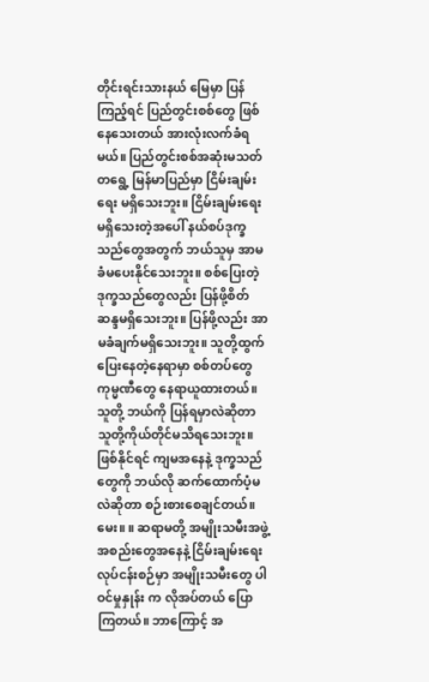တိုင်းရင်းသားနယ် မြေမှာ ပြန်ကြည့်ရင် ပြည်တွင်းစစ်တွေ ဖြစ်နေသေးတယ် အားလုံးလက်ခံရမယ်။ ပြည်တွင်းစစ်အဆုံးမသတ် တရွေ့ မြန်မာပြည်မှာ ငြိမ်းချမ်းရေး မရှိသေးဘူး။ ငြိမ်းချမ်းရေး မရှိသေးတဲ့အပေါ် နယ်စပ်ဒုက္ခသည်တွေအတွက် ဘယ်သူမှ အာမခံမပေးနိုင်သေးဘူး။ စစ်ပြေးတဲ့ ဒုက္ခသည်တွေလည်း ပြန်ဖို့စိတ်ဆန္ဒမရှိသေးဘူး။ ပြန်ဖို့လည်း အာမခံချက်မရှိသေးဘူး။ သူတို့ထွက်ပြေးနေတဲ့နေရာမှာ စစ်တပ်တွေ ကုမ္မဏီတွေ နေရာယူထားတယ်။ သူတို့ ဘယ်ကို ပြန်ရမှာလဲဆိုတာ သူတို့ကိုယ်တိုင်မသိရသေးဘူး။ ဖြစ်နိုင်ရင် ကျမအနေနဲ့ ဒုက္ခသည်တွေကို ဘယ်လို ဆက်ထောက်ပံ့မလဲဆိုတာ စဉ်းစားစေချင်တယ်။
မေး။ ။ ဆရာမတို့ အမျိုးသမီးအဖွဲ့အစည်းတွေအနေနဲ့ ငြိမ်းချမ်းရေးလုပ်ငန်းစဉ်မှာ အမျိုးသမီးတွေ ပါဝင်မှုနှုန်း က လိုအပ်တယ် ပြောကြတယ်။ ဘာကြောင့် အ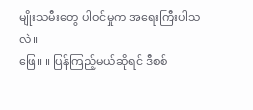မျိုးသမီးတွေ ပါဝင်မှုက အရေးကြီးပါသလဲ။
ဖြေ။ ။ ပြန်ကြည့်မယ်ဆိုရင် ဒီစစ်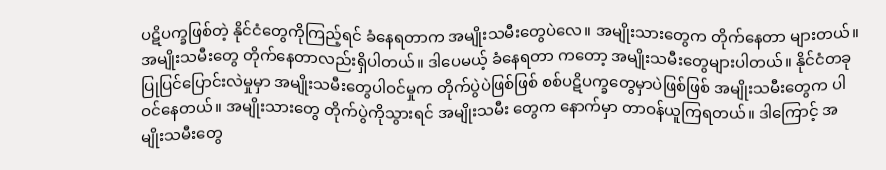ပဋိပက္ခဖြစ်တဲ့ နိုင်ငံတွေကိုကြည့်ရင် ခံနေရတာက အမျိုးသမီးတွေပဲလေ။ အမျိုးသားတွေက တိုက်နေတာ များတယ်။ အမျိုးသမီးတွေ တိုက်နေတာလည်းရှိပါတယ်။ ဒါပေမယ့် ခံနေရတာ ကတော့ အမျိုးသမီးတွေများပါတယ်။ နိုင်ငံတခု ပြုပြင်ပြောင်းလဲမှုမှာ အမျိုးသမီးတွေပါဝင်မှုက တိုက်ပွဲပဲဖြစ်ဖြစ် စစ်ပဋိပက္ခတွေမှာပဲဖြစ်ဖြစ် အမျိုးသမီးတွေက ပါဝင်နေတယ်။ အမျိုးသားတွေ တိုက်ပွဲကိုသွားရင် အမျိုးသမီး တွေက နောက်မှာ တာဝန်ယူကြရတယ်။ ဒါကြောင့် အမျိုးသမီးတွေ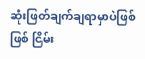ဆုံးဖြတ်ချက်ချရာမှာပဲဖြစ်ဖြစ် ငြိမ်း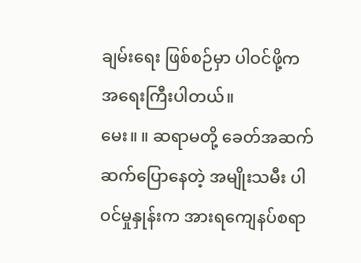ချမ်းရေး ဖြစ်စဉ်မှာ ပါဝင်ဖို့က အရေးကြီးပါတယ်။
မေး။ ။ ဆရာမတို့ ခေတ်အဆက်ဆက်ပြောနေတဲ့ အမျိုးသမီး ပါဝင်မှုနှုန်းက အားရကျေနပ်စရာ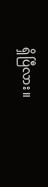ရှိပြီလား။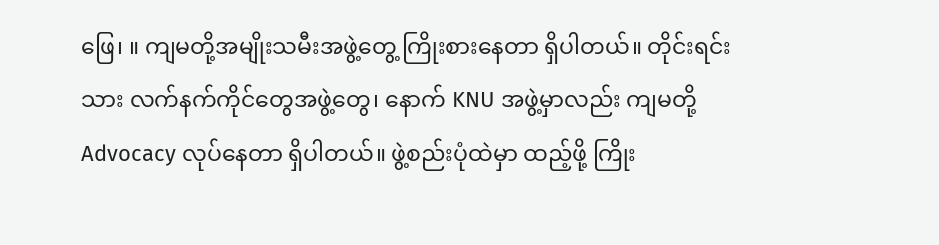ဖြေ၊ ။ ကျမတို့အမျိုးသမီးအဖွဲ့တွေ့ ကြိုးစားနေတာ ရှိပါတယ်။ တိုင်းရင်းသား လက်နက်ကိုင်တွေအဖွဲ့တွေ၊ နောက် KNU အဖွဲ့မှာလည်း ကျမတို့ Advocacy လုပ်နေတာ ရှိပါတယ်။ ဖွဲ့စည်းပုံထဲမှာ ထည့်ဖို့ ကြိုး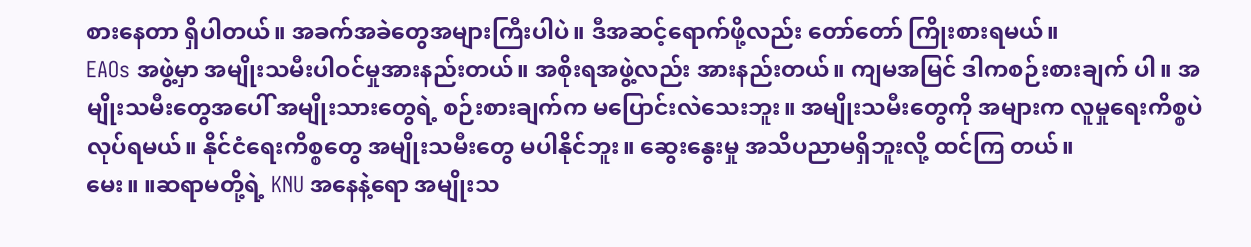စားနေတာ ရှိပါတယ်။ အခက်အခဲတွေအများကြီးပါပဲ။ ဒီအဆင့်ရောက်ဖို့လည်း တော်တော် ကြိုးစားရမယ်။
EAOs အဖွဲ့မှာ အမျိုးသမီးပါဝင်မှုအားနည်းတယ်။ အစိုးရအဖွဲ့လည်း အားနည်းတယ်။ ကျမအမြင် ဒါကစဉ်းစားချက် ပါ။ အမျိုးသမီးတွေအပေါ် အမျိုးသားတွေရဲ့ စဉ်းစားချက်က မပြောင်းလဲသေးဘူး။ အမျိုးသမီးတွေကို အများက လူမှုရေးကိစ္စပဲ လုပ်ရမယ်။ နိုင်ငံရေးကိစ္စတွေ အမျိုးသမီးတွေ မပါနိုင်ဘူး။ ဆွေးနွေးမှု အသိပညာမရှိဘူးလို့ ထင်ကြ တယ်။
မေး။ ။ဆရာမတို့ရဲ့ KNU အနေနဲ့ရော အမျိုးသ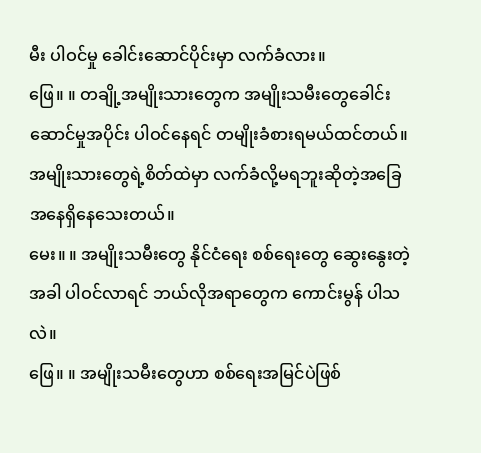မီး ပါဝင်မှု ခေါင်းဆောင်ပိုင်းမှာ လက်ခံလား။
ဖြေ။ ။ တချို့အမျိုးသားတွေက အမျိုးသမီးတွေခေါင်းဆောင်မှုအပိုင်း ပါဝင်နေရင် တမျိုးခံစားရမယ်ထင်တယ်။ အမျိုးသားတွေရဲ့စိတ်ထဲမှာ လက်ခံလို့မရဘူးဆိုတဲ့အခြေအနေရှိနေသေးတယ်။
မေး။ ။ အမျိုးသမီးတွေ နိုင်ငံရေး စစ်ရေးတွေ ဆွေးနွေးတဲ့အခါ ပါဝင်လာရင် ဘယ်လိုအရာတွေက ကောင်းမွန် ပါသလဲ။
ဖြေ။ ။ အမျိုးသမီးတွေဟာ စစ်ရေးအမြင်ပဲဖြစ်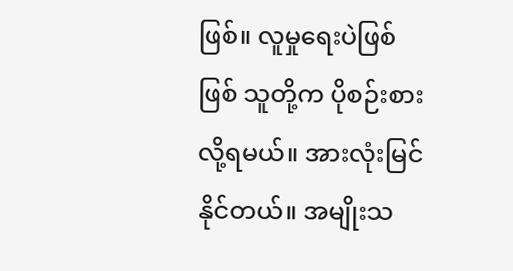ဖြစ်။ လူမှုရေးပဲဖြစ်ဖြစ် သူတို့က ပိုစဉ်းစားလို့ရမယ်။ အားလုံးမြင် နိုင်တယ်။ အမျိုးသ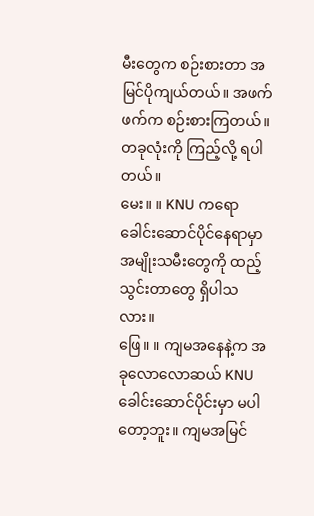မီးတွေက စဉ်းစားတာ အမြင်ပိုကျယ်တယ်။ အဖက်ဖက်က စဉ်းစားကြတယ်။ တခုလုံးကို ကြည့်လို့ ရပါတယ်။
မေး။ ။ KNU ကရော ခေါင်းဆောင်ပိုင်နေရာမှာ အမျိုးသမီးတွေကို ထည့်သွင်းတာတွေ ရှိပါသလား။
ဖြေ။ ။ ကျမအနေနဲ့က အခုလောလောဆယ် KNU ခေါင်းဆောင်ပိုင်းမှာ မပါတော့ဘူး။ ကျမအမြင်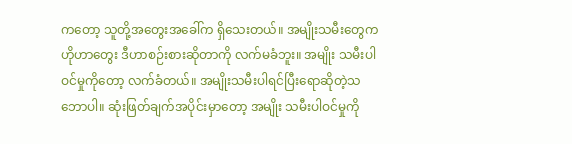ကတော့ သူတို့အတွေးအခေါ်က ရှိသေးတယ်။ အမျိုးသမီးတွေက ဟိုဟာတွေး ဒီဟာစဉ်းစားဆိုတာကို လက်မခံဘူး။ အမျိုး သမီးပါဝင်မှုကိုတော့ လက်ခံတယ်။ အမျိုးသမီးပါရင်ပြီးရောဆိုတဲ့သဘောပါ။ ဆုံးဖြတ်ချက်အပိုင်းမှာတော့ အမျိုး သမီးပါဝင်မှုကို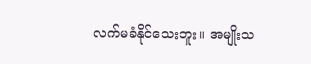လက်မခံနိုင်သေးဘူး။ အမျိုးသ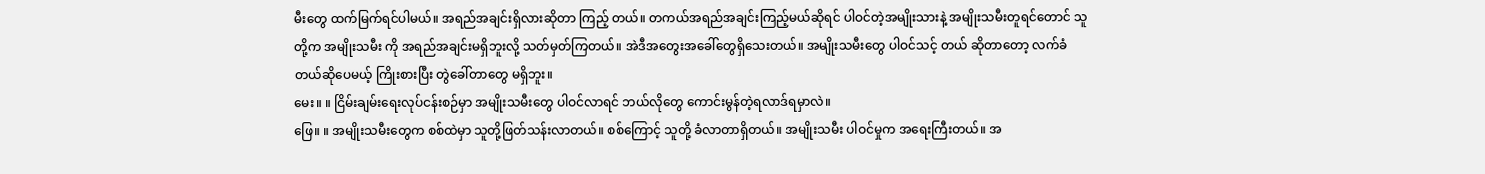မီးတွေ ထက်မြက်ရင်ပါမယ်။ အရည်အချင်းရှိလားဆိုတာ ကြည့် တယ်။ တကယ်အရည်အချင်းကြည့်မယ်ဆိုရင် ပါဝင်တဲ့အမျိုးသားနဲ့ အမျိုးသမီးတူရင်တောင် သူတို့က အမျိုးသမီး ကို အရည်အချင်းမရှိဘူးလို့ သတ်မှတ်ကြတယ်။ အဲဒီအတွေးအခေါ်တွေရှိသေးတယ်။ အမျိုးသမီးတွေ ပါဝင်သင့် တယ် ဆိုတာတော့ လက်ခံတယ်ဆိုပေမယ့် ကြိုးစားပြီး တွဲခေါ်တာတွေ မရှိဘူး။
မေး။ ။ ငြိမ်းချမ်းရေးလုပ်ငန်းစဉ်မှာ အမျိုးသမီးတွေ ပါဝင်လာရင် ဘယ်လိုတွေ ကောင်းမွန်တဲ့ရလာဒ်ရမှာလဲ။
ဖြေ။ ။ အမျိုးသမီးတွေက စစ်ထဲမှာ သူတို့ဖြတ်သန်းလာတယ်။ စစ်ကြောင့် သူတို့ ခံလာတာရှိတယ်။ အမျိုးသမီး ပါဝင်မှုက အရေးကြီးတယ်။ အ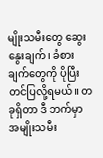မျိုးသမီးတွေ ဆွေးနွေးချက်၊ ခံစားချက်တွေကို ပိုပြီးတင်ပြလို့ရမယ်။ တခုရှိတာ ဒီ ဘက်မှာ အမျိုးသမီး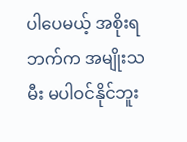ပါပေမယ့် အစိုးရဘက်က အမျိုးသမီး မပါဝင်နိုင်ဘူး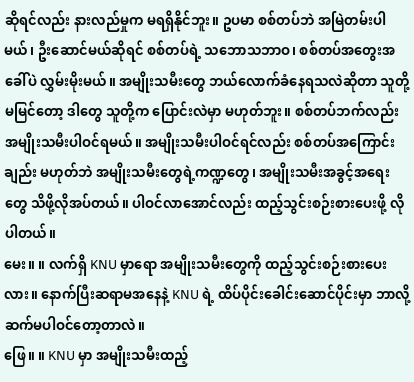ဆိုရင်လည်း နားလည်မှုက မရရှိနိုင်ဘူး။ ဥပမာ စစ်တပ်ဘဲ အမြဲတမ်းပါမယ်၊ ဦးဆောင်မယ်ဆိုရင် စစ်တပ်ရဲ့ သဘောသဘာဝ၊ စစ်တပ်အတွေးအခေါ်ပဲ လွှမ်းမိုးမယ်။ အမျိုးသမီးတွေ ဘယ်လောက်ခံနေရသလဲဆိုတာ သူတို့မမြင်တော့ ဒါတွေ သူတို့က ပြောင်းလဲမှာ မဟုတ်ဘူး။ စစ်တပ်ဘက်လည်း အမျိုးသမီးပါဝင်ရမယ်။ အမျိုးသမီးပါဝင်ရင်လည်း စစ်တပ်အကြောင်းချည်း မဟုတ်ဘဲ အမျိုးသမီးတွေရဲ့ကဏ္ဍတွေ၊ အမျိုးသမီးအခွင့်အရေးတွေ သိဖို့လိုအပ်တယ်။ ပါဝင်လာအောင်လည်း ထည့်သွင်းစဉ်းစားပေးဖို့ လိုပါတယ်။
မေး။ ။ လက်ရှိ KNU မှာရော အမျိုးသမီးတွေကို ထည့်သွင်းစဉ်းစားပေးလား။ နောက်ပြီးဆရာမအနေနဲ့ KNU ရဲ့ ထိပ်ပိုင်းခေါင်းဆောင်ပိုင်းမှာ ဘာလို့ ဆက်မပါဝင်တော့တာလဲ။
ဖြေ။ ။ KNU မှာ အမျိုးသမီးထည့်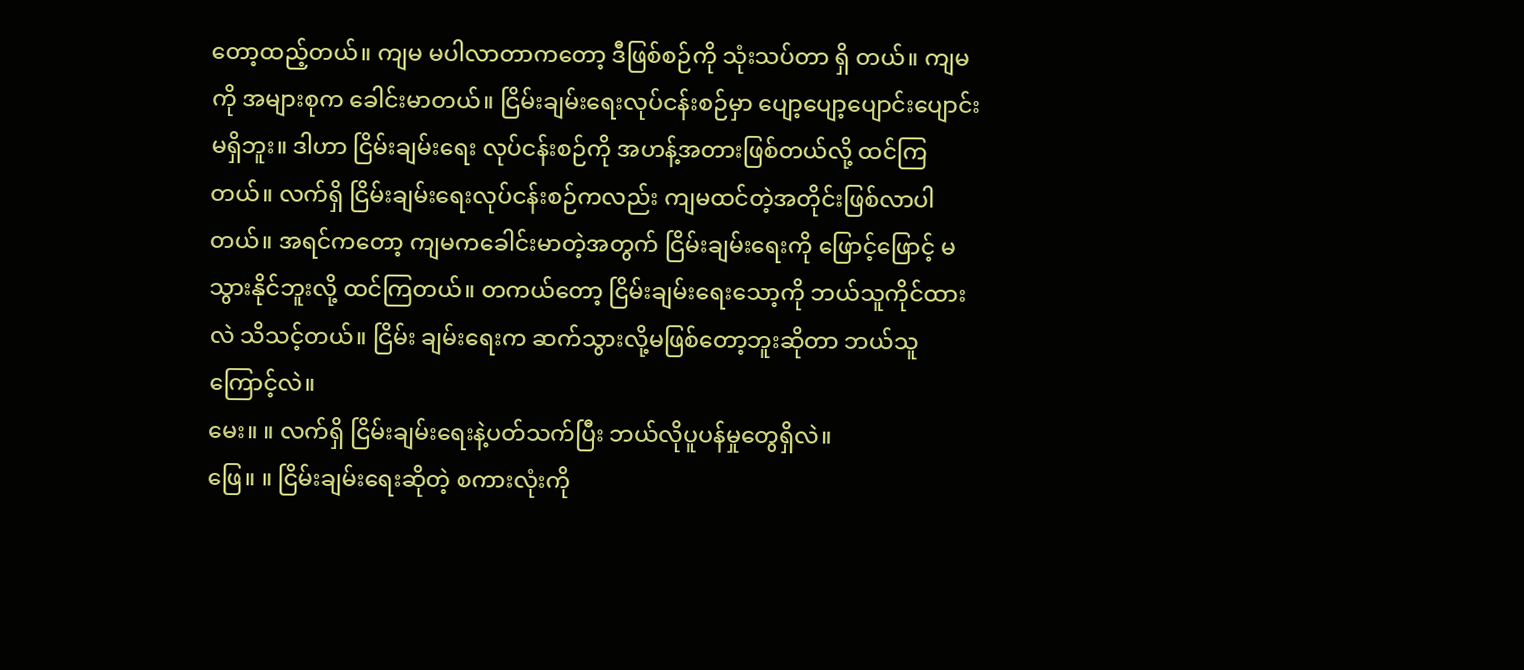တော့ထည့်တယ်။ ကျမ မပါလာတာကတော့ ဒီဖြစ်စဉ်ကို သုံးသပ်တာ ရှိ တယ်။ ကျမကို အများစုက ခေါင်းမာတယ်။ ငြိမ်းချမ်းရေးလုပ်ငန်းစဉ်မှာ ပျော့ပျော့ပျောင်းပျောင်းမရှိဘူး။ ဒါဟာ ငြိမ်းချမ်းရေး လုပ်ငန်းစဉ်ကို အဟန့်အတားဖြစ်တယ်လို့ ထင်ကြတယ်။ လက်ရှိ ငြိမ်းချမ်းရေးလုပ်ငန်းစဉ်ကလည်း ကျမထင်တဲ့အတိုင်းဖြစ်လာပါတယ်။ အရင်ကတော့ ကျမကခေါင်းမာတဲ့အတွက် ငြိမ်းချမ်းရေးကို ဖြောင့်ဖြောင့် မသွားနိုင်ဘူးလို့ ထင်ကြတယ်။ တကယ်တော့ ငြိမ်းချမ်းရေးသော့ကို ဘယ်သူကိုင်ထားလဲ သိသင့်တယ်။ ငြိမ်း ချမ်းရေးက ဆက်သွားလို့မဖြစ်တော့ဘူးဆိုတာ ဘယ်သူကြောင့်လဲ။
မေး။ ။ လက်ရှိ ငြိမ်းချမ်းရေးနဲ့ပတ်သက်ပြီး ဘယ်လိုပူပန်မှုတွေရှိလဲ။
ဖြေ။ ။ ငြိမ်းချမ်းရေးဆိုတဲ့ စကားလုံးကို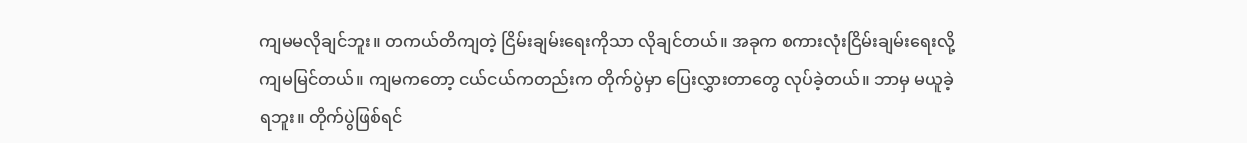ကျမမလိုချင်ဘူး။ တကယ်တိကျတဲ့ ငြိမ်းချမ်းရေးကိုသာ လိုချင်တယ်။ အခုက စကားလုံးငြိမ်းချမ်းရေးလို့ ကျမမြင်တယ်။ ကျမကတော့ ငယ်ငယ်ကတည်းက တိုက်ပွဲမှာ ပြေးလွှားတာတွေ လုပ်ခဲ့တယ်။ ဘာမှ မယူခဲ့ရဘူး။ တိုက်ပွဲဖြစ်ရင်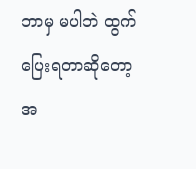ဘာမှ မပါဘဲ ထွက်ပြေးရတာဆိုတော့ အ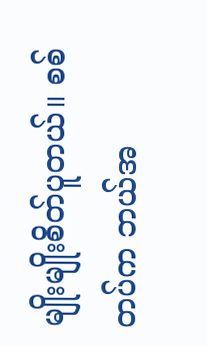မျိုးမျိုးစိတ်ပူတယ်။ စစ် တပ်က ဘယ်အ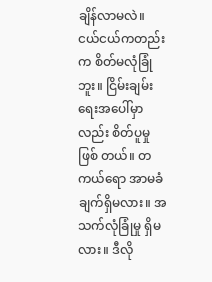ချိန်လာမလဲ။ ငယ်ငယ်ကတည်းက စိတ်မလုံခြုံဘူး။ ငြိမ်းချမ်းရေးအပေါ်မှာလည်း စိတ်ပူမှု ဖြစ် တယ်။ တကယ်ရော အာမခံချက်ရှိမလား။ အသက်လုံခြုံမှု ရှိမလား။ ဒီလို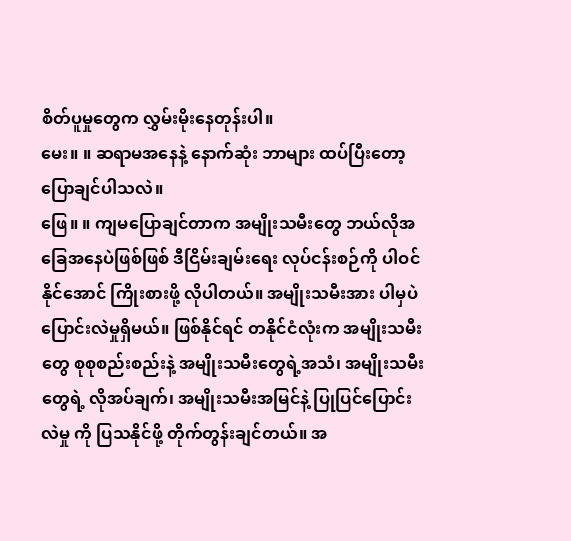စိတ်ပူမှုတွေက လွှမ်းမိုးနေတုန်းပါ။
မေး။ ။ ဆရာမအနေနဲ့ နောက်ဆုံး ဘာများ ထပ်ပြီးတော့ ပြောချင်ပါသလဲ။
ဖြေ။ ။ ကျမပြောချင်တာက အမျိုးသမီးတွေ ဘယ်လိုအခြေအနေပဲဖြစ်ဖြစ် ဒီငြိမ်းချမ်းရေး လုပ်ငန်းစဉ်ကို ပါဝင် နိုင်အောင် ကြိုးစားဖို့ လိုပါတယ်။ အမျိုးသမီးအား ပါမှပဲ ပြောင်းလဲမှုရှိမယ်။ ဖြစ်နိုင်ရင် တနိုင်ငံလုံးက အမျိုးသမီး တွေ စုစုစည်းစည်းနဲ့ အမျိုးသမီးတွေရဲ့အသံ၊ အမျိုးသမီးတွေရဲ့ လိုအပ်ချက်၊ အမျိုးသမီးအမြင်နဲ့ ပြုပြင်ပြောင်းလဲမှု ကို ပြသနိုင်ဖို့ တိုက်တွန်းချင်တယ်။ အ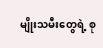မျိုးသမီးတွေရဲ့ စု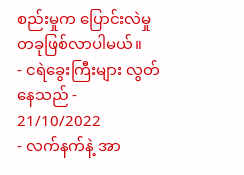စည်းမှုက ပြောင်းလဲမှုတခုဖြစ်လာပါမယ်။
- ငရဲခွေးကြီးများ လွတ်နေသည် - 21/10/2022
- လက်နက်နဲ့ အာ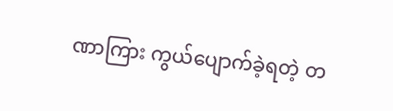ဏာကြား ကွယ်ပျောက်ခဲ့ရတဲ့ တ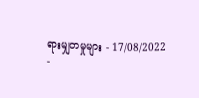ရားမျှတမှုများ - 17/08/2022
-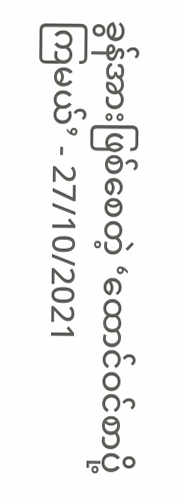ခွန်အားဖြစ်စေတဲ့ ‘ထောင်ဝင်စာပို့ကြမယ်’ - 27/10/2021